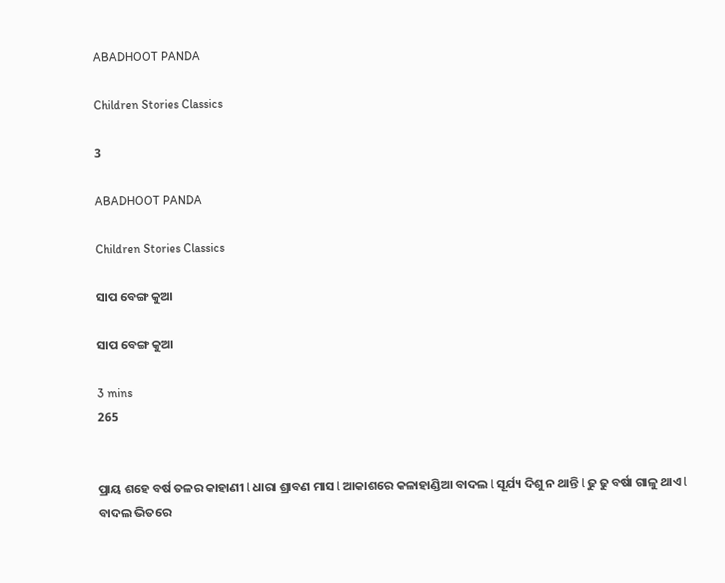ABADHOOT PANDA

Children Stories Classics

3

ABADHOOT PANDA

Children Stories Classics

ସାପ ବେଙ୍ଗ କୁଆ

ସାପ ବେଙ୍ଗ କୁଆ

3 mins
265


ପ୍ରାୟ ଶହେ ବର୍ଷ ତଳର କାହାଣୀ l ଧାରା ଶ୍ରାବଣ ମାସ l ଆକାଶରେ କଳାହାଣ୍ଡିଆ ବାଦଲ l ସୂର୍ଯ୍ୟ ଦିଶୁ ନ ଥାନ୍ତି l ଢୁ ଢୁ ବର୍ଷା ଗାଳୁ ଥାଏ l ବାଦଲ ଭିତରେ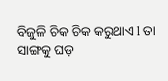ବିଜୁଳି ଚିକ ଚିକ କରୁଥାଏ l ତା ସାଙ୍ଗକୁ ଘଡ଼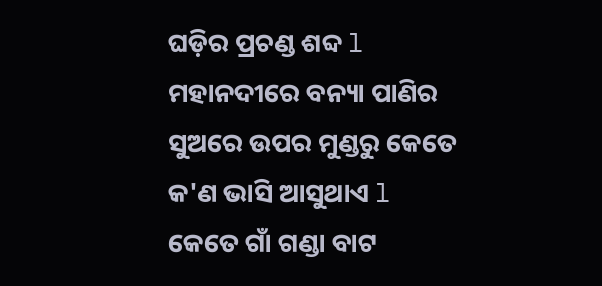ଘଡ଼ିର ପ୍ରଚଣ୍ଡ ଶବ୍ଦ l ମହାନଦୀରେ ବନ୍ୟା ପାଣିର ସୁଅରେ ଉପର ମୁଣ୍ଡରୁ କେତେ କ'ଣ ଭାସି ଆସୁଥାଏ l କେତେ ଗାଁ ଗଣ୍ଡା ବାଟ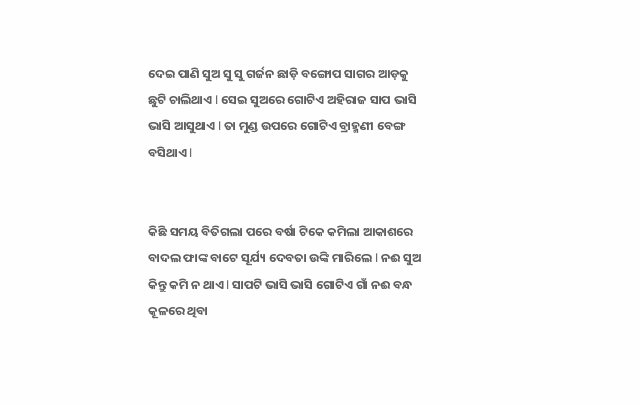ଦେଇ ପାଣି ସୁଅ ସୁ ସୁ ଗର୍ଜନ ଛାଡ଼ି ବଙ୍ଗୋପ ସାଗର ଆଡ଼କୁ ଛୁଟି ଚାଲିଥାଏ l ସେଇ ସୁଅରେ ଗୋଟିଏ ଅହିରାଜ ସାପ ଭାସି ଭାସି ଆସୁଥାଏ l ତା ମୁଣ୍ଡ ଉପରେ ଗୋଟିଏ ବ୍ରାହ୍ମଣୀ ବେଙ୍ଗ ବସିଥାଏ l


କିଛି ସମୟ ବିତିଗଲା ପରେ ବର୍ଷା ଟିକେ କମିଲା ଆକାଶରେ ବାଦଲ ଫାଙ୍କ ବାଟେ ସୂର୍ଯ୍ୟ ଦେବତା ଉଙ୍କି ମାରିଲେ l ନଈ ସୁଅ କିନ୍ତୁ କମି ନ ଥାଏ l ସାପଟି ଭାସି ଭାସି ଗୋଟିଏ ଗାଁ ନଈ ବନ୍ଧ କୂଳରେ ଥିବା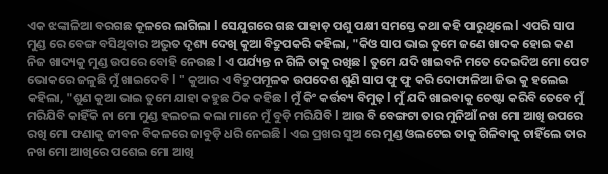ଏକ ଝଙ୍କାଳିଆ ବରଗଛ କୂଳରେ ଲାଗିଲା l ସେଯୁଗରେ ଗଛ ପାହାଡ଼ ପଶୁ ପକ୍ଷୀ ସମସ୍ତେ କଥା କହି ପାରୁଥିଲେ l ଏପରି ସାପ ମୁଣ୍ଡ ରେ ବେଙ୍ଗ ବସିଥିବାର ଅଦ୍ଭୁତ ଦୃଶ୍ୟ ଦେଖି କୁଆ ବିଦ୍ରୁପକରି କହିଲା, "କିଓ ସାପ ଭାଇ ତୁମେ ଜଣେ ଖାଦକ ହୋଇ କଣ ନିଜ ଖାଦ୍ୟକୁ ମୁଣ୍ଡ ଉପରେ ବୋହି ନେଉଛ l ଏ ପର୍ଯ୍ୟନ୍ତ ନ ଗିଳି ତାକୁ ରଖିଛ l ତୁମେ ଯଦି ଖାଇବନି ମତେ ଦେଇଦିଅ ମୋ ପେଟ ଭୋକରେ ଜଳୁଛି ମୁଁ ଖାଇଦେବି l " କୁଆର ଏ ବିଦ୍ରୁପମୂଳକ ଉପଦେଶ ଶୁଣି ସାପ ଫୁ ଫୁ କରି ଦୋଫାଳିଆ ଜିଭ କୁ ହଲେଇ କହିଲା, "ଶୁଣ କୁଆ ଭାଇ ତୁମେ ଯାହା କହୁଛ ଠିକ କହିଛ l ମୁଁ କିଂ କର୍ତ୍ତବ୍ୟ ବିମୁଢ଼ l ମୁଁ ଯଦି ଖାଇବାକୁ ଚେଷ୍ଟା କରିବି ତେବେ ମୁଁ ମରିଯିବି କାହିଁକି ନା ମୋ ମୁଣ୍ଡ ହଲଚଲ କଲା ମାନେ ମୁଁ ବୁଡ଼ି ମରିଯିବି l ଆଉ ବି ବେଙ୍ଗଟା ତାର ମୁନିଆଁ ନଖ ମୋ ଆଖି ଉପରେ ରଖି ମୋ ଫଣାକୁ ଜୀବନ ବିକଳରେ ଜାବୁଡ଼ି ଧରି ନେଇଛି l ଏଇ ପ୍ରଖର ସୁଅ ରେ ମୁଣ୍ଡ ଓଲଟେଇ ତାକୁ ଗିଳିବାକୁ ଚାହିଁଲେ ତାର ନଖ ମୋ ଆଖିରେ ପଶେଇ ମୋ ଆଖି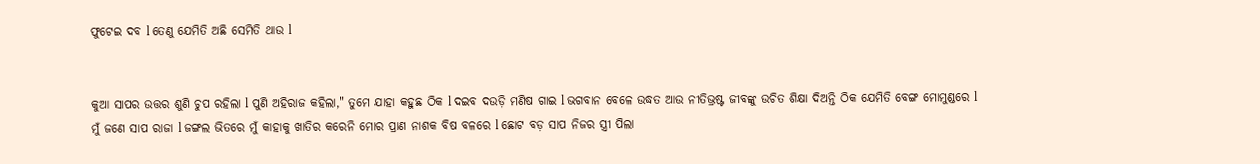ଫୁଟେଇ ଦବ l ତେଣୁ ଯେମିତି ଅଛି ସେମିତି ଥାଉ l


କୁଆ ସାପର ଉତ୍ତର ଶୁଣି ଚୁପ ରହିଲା l ପୁଣି ଅହିରାଜ କହିଲା," ତୁମେ ଯାହା କହୁଛ ଠିକ l ଦଇବ ଦଉଡ଼ି ମଣିଷ ଗାଇ l ଭଗବାନ ବେଳେ ଉଦ୍ଧତ ଆଉ ନୀତିଭ୍ରଷ୍ଟ ଜୀବଙ୍କୁ ଉଚିତ ଶିକ୍ଷା ଦିଅନ୍ତି ଠିକ ଯେମିତି ବେଙ୍ଗ ମୋମୁଣ୍ଡରେ l ମୁଁ ଜଣେ ସାପ ରାଜା l ଜଙ୍ଗଲ ଭିତରେ ମୁଁ କାହାକୁ ଖାତିର କରେନି ମୋର ପ୍ରାଣ ନାଶକ ବିଷ ବଳରେ l ଛୋଟ ବଡ଼ ସାପ ନିଜର ସ୍ତ୍ରୀ ପିଲା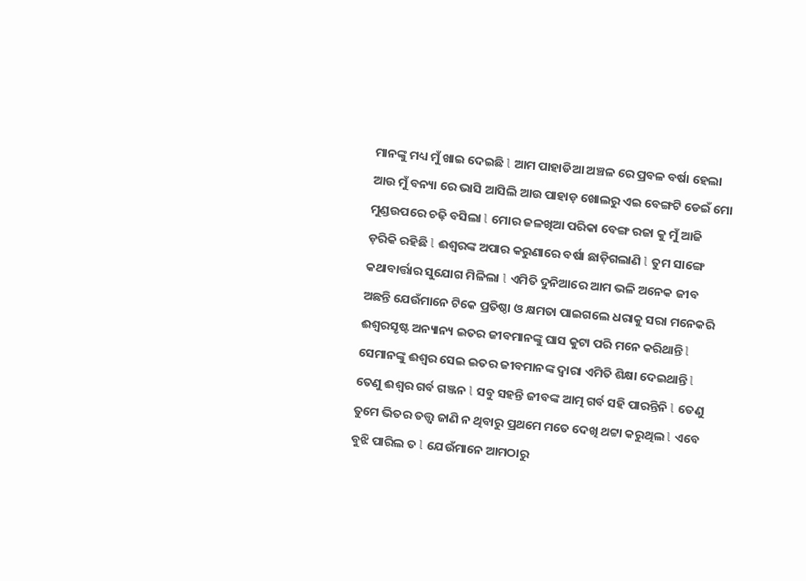ମାନଙ୍କୁ ମଧ୍ୟ ମୁଁ ଖାଇ ଦେଇଛି l ଆମ ପାହାଡିଆ ଅଞ୍ଚଳ ରେ ପ୍ରବଳ ବର୍ଷା ହେଲା ଆଉ ମୁଁ ବନ୍ୟା ରେ ଭାସି ଆସିଲି ଆଉ ପାହାଡ଼ ଖୋଲରୁ ଏଇ ବେଙ୍ଗଟି ଡେଇଁ ମୋ ମୁଣ୍ଡଉପରେ ଚଢ଼ି ବସିଲା l ମୋର ଜଳଖିଆ ପରିକା ବେଙ୍ଗ ରଜା କୁ ମୁଁ ଆଜି ଡ଼ରିକି ରହିଛି l ଈଶ୍ବରଙ୍କ ଅପାର କରୁଣାରେ ବର୍ଷା ଛାଡ଼ିଗଲାଣି l ତୁମ ସାଙ୍ଗେ କଥାବାର୍ତ୍ତାର ସୁଯୋଗ ମିଳିଲା l ଏମିତି ଦୁନିଆରେ ଆମ ଭଳି ଅନେକ ଜୀବ ଅଛନ୍ତି ଯେଉଁମାନେ ଟିକେ ପ୍ରତିଷ୍ଠା ଓ କ୍ଷମତା ପାଇଗଲେ ଧରାକୁ ସରା ମନେକରି ଈଶ୍ୱରସୃଷ୍ଟ ଅନ୍ୟାନ୍ୟ ଇତର ଜୀବମାନଙ୍କୁ ଘାସ କୁଟା ପରି ମନେ କରିଥାନ୍ତି l ସେମାନଙ୍କୁ ଈଶ୍ୱର ସେଇ ଇତର ଜୀବମାନଙ୍କ ଦ୍ୱାରା ଏମିତି ଶିକ୍ଷା ଦେଇଥାନ୍ତି l ତେଣୁ ଈଶ୍ୱର ଗର୍ବ ଗଞ୍ଜନ l ସବୁ ସହନ୍ତି ଜୀବଙ୍କ ଆତ୍ମ ଗର୍ବ ସହି ପାରନ୍ତିନି l ତେଣୁ ତୁମେ ଭିତର ତତ୍ତ୍ୱ ଜାଣି ନ ଥିବାରୁ ପ୍ରଥମେ ମତେ ଦେଖି ଥଟ୍ଟା କରୁଥିଲ l ଏବେ ବୁଝି ପାରିଲ ତ l ଯେଉଁମାନେ ଆମଠାରୁ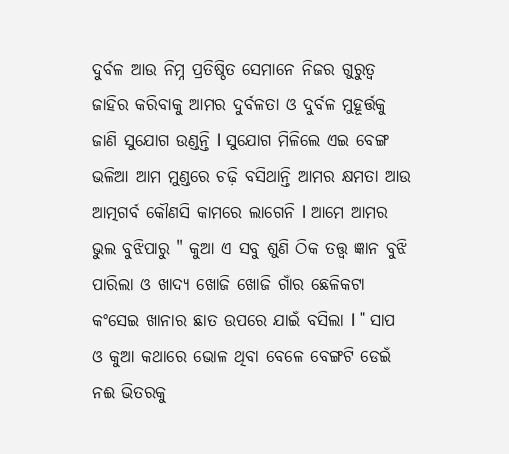ଦୁର୍ବଳ ଆଉ ନିମ୍ନ ପ୍ରତିଷ୍ଠିତ ସେମାନେ ନିଜର ଗୁରୁତ୍ୱ ଜାହିର କରିବାକୁ ଆମର ଦୁର୍ବଳତା ଓ ଦୁର୍ବଳ ମୁହୂର୍ତ୍ତକୁ ଜାଣି ସୁଯୋଗ ଉଣ୍ଡନ୍ତି l ସୁଯୋଗ ମିଳିଲେ ଏଇ ବେଙ୍ଗ ଭଳିଆ ଆମ ମୁଣ୍ଡରେ ଚଢ଼ି ବସିଥାନ୍ତି ଆମର କ୍ଷମତା ଆଉ ଆତ୍ମଗର୍ବ କୌଣସି କାମରେ ଲାଗେନି l ଆମେ ଆମର ଭୁଲ ବୁଝିପାରୁ " କୁଆ ଏ ସବୁ ଶୁଣି ଠିକ ତତ୍ତ୍ୱ ଜ୍ଞାନ ବୁଝି ପାରିଲା ଓ ଖାଦ୍ୟ ଖୋଜି ଖୋଜି ଗାଁର ଛେଳିକଟା କଂସେଇ ଖାନାର ଛାତ ଉପରେ ଯାଇଁ ବସିଲା l " ସାପ ଓ କୁଆ କଥାରେ ଭୋଳ ଥିବା ବେଳେ ବେଙ୍ଗଟି ଡେଇଁ ନଈ ଭିତରକୁ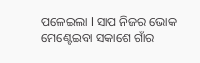ପଳେଇଲା l ସାପ ନିଜର ଭୋକ ମେଣ୍ଟେଇବା ସକାଶେ ଗାଁର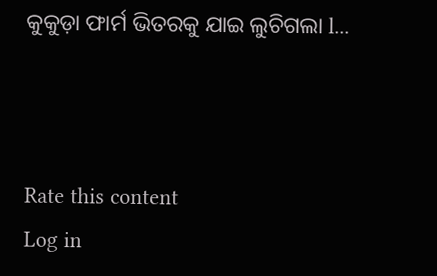କୁକୁଡ଼ା ଫାର୍ମ ଭିତରକୁ ଯାଇ ଲୁଚିଗଲା l...



Rate this content
Log in